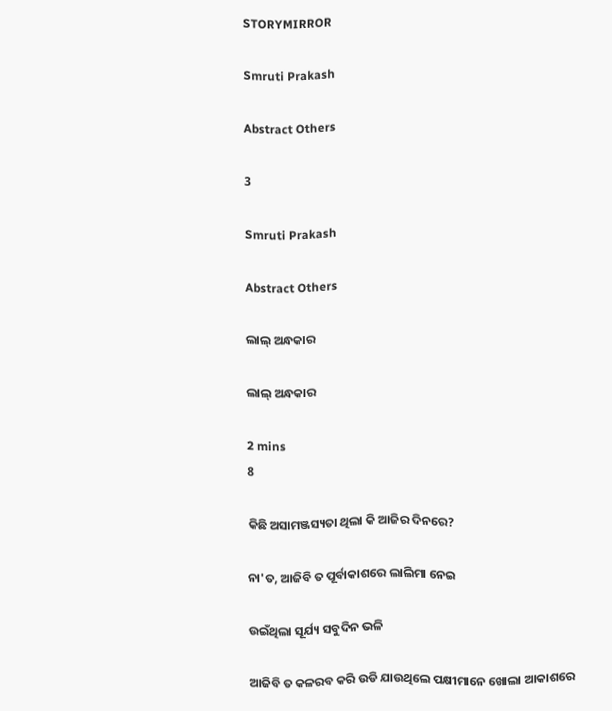STORYMIRROR

Smruti Prakash

Abstract Others

3

Smruti Prakash

Abstract Others

ଲାଲ୍ ଅନ୍ଧକାର

ଲାଲ୍ ଅନ୍ଧକାର

2 mins
8

କିଛି ଅସାମଞ୍ଜସ୍ୟତା ଥିଲା କି ଆଜିର ଦିନରେ?

ନା'ତ, ଆଜିବି ତ ପୂର୍ବାକାଶରେ ଲାଲିମା ନେଇ

ଉଇଁଥିଲା ସୂର୍ଯ୍ୟ ସବୁଦିନ ଭଳି

ଆଜିବି ତ କଳରବ କରି ଉଡି ଯାଉଥିଲେ ପକ୍ଷୀମାନେ ଖୋଲା ଆକାଶରେ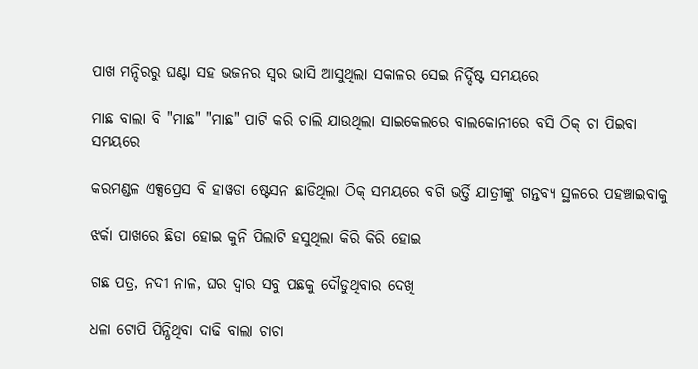ପାଖ ମନ୍ଦିରରୁ ଘଣ୍ଟା ସହ ଭଜନର ସ୍ବର ଭାସି ଆସୁଥିଲା ସକାଳର ସେଇ ନିର୍ଦ୍ଦିଷ୍ଟ ସମୟରେ

ମାଛ ବାଲା ବି "ମାଛ" "ମାଛ" ପାଟି କରି ଚାଲି ଯାଉଥିଲା ସାଇକେଲରେ ବାଲକୋନୀରେ ବସି ଠିକ୍ ଚା ପିଇବା ସମୟରେ

କରମଣ୍ଡଳ ଏକ୍ସପ୍ରେସ ବି ହାୱଡା ଷ୍ଟେସନ ଛାଡିଥିଲା ଠିକ୍ ସମୟରେ ବଗି ଭର୍ତ୍ତି ଯାତ୍ରୀଙ୍କୁ ଗନ୍ତବ୍ୟ ସ୍ଥଳରେ ପହଞ୍ଚାଇବାକୁ

ଝର୍କା ପାଖରେ ଛିଡା ହୋଇ କୁନି ପିଲାଟି ହସୁଥିଲା କିରି କିରି ହୋଇ

ଗଛ ପତ୍ର, ନଦୀ ନାଳ, ଘର ଦ୍ୱାର ସବୁ ପଛକୁ ଦୌଡୁଥିବାର ଦେଖି

ଧଳା ଟୋପି ପିନ୍ଧିଥିବା ଦାଢି ବାଲା ଚାଚା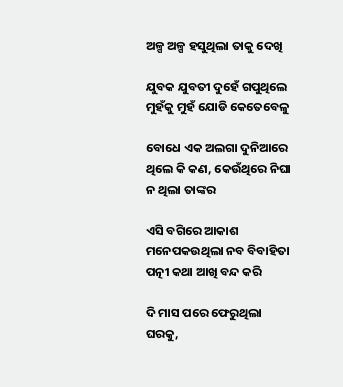ଅଳ୍ପ ଅଳ୍ପ ହସୁଥିଲା ତାକୁ ଦେଖି

ଯୁବକ ଯୁବତୀ ଦୁହେଁ ଗପୁଥିଲେ ମୁହଁକୁ ମୁହଁ ଯୋଡି କେତେବେଳୁ

ବୋଧେ ଏକ ଅଲଗା ଦୁନିଆରେ ଥିଲେ କି କଣ, କେଉଁଥିରେ ନିଘା ନ ଥିଲା ତାଙ୍କର

ଏସି ବଗିରେ ଆକାଶ ମନେପକଉଥିଲା ନବ ବିବାହିତା ପତ୍ନୀ କଥା ଆଖି ବନ୍ଦ କରି

ଦି ମାସ ପରେ ଫେରୁଥିଲା ଘରକୁ,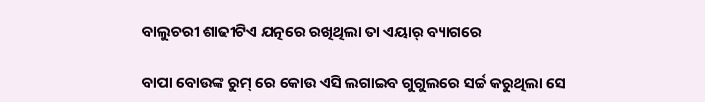ବାଲୁଚରୀ ଶାଢୀଟିଏ ଯତ୍ନରେ ରଖିଥିଲା ତା ଏୟାର୍ ବ୍ୟାଗରେ

ବାପା ବୋଉଙ୍କ ରୁମ୍ ରେ କୋଉ ଏସି ଲଗାଇବ ଗୁଗୁଲରେ ସର୍ଚ୍ଚ କରୁଥିଲା ସେ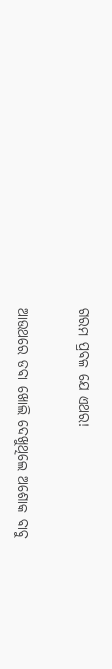ଗରମ ପ୍ରବଳ ଯେ ଏଥର!

ଆଉଥରେ ଡବା ଖୋଲି ଦେଖୁଥିଲେ ଅଶୋକ ବାବୁ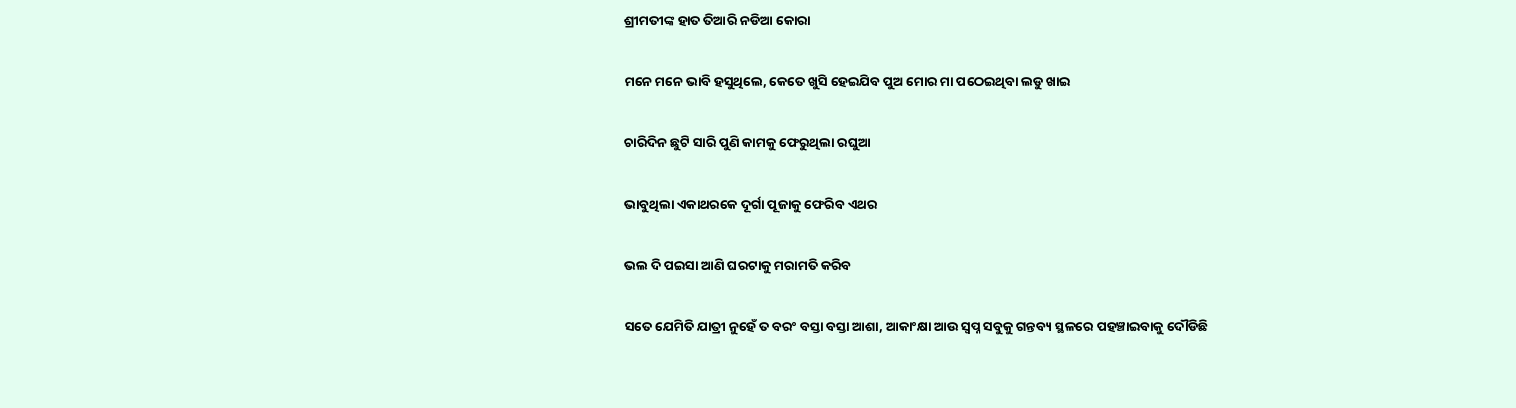ଶ୍ରୀମତୀଙ୍କ ହାତ ତିଆରି ନଡିଆ କୋରା

ମନେ ମନେ ଭାବି ହସୁଥିଲେ, କେତେ ଖୁସି ହେଇଯିବ ପୁଅ ମୋର ମା ପଠେଇଥିବା ଲଡୁ ଖାଇ

ଚାରିଦିନ ଛୁଟି ସାରି ପୁଣି କାମକୁ ଫେରୁଥିଲା ରଘୁଆ

ଭାବୁଥିଲା ଏକାଥରକେ ଦୂର୍ଗା ପୂଜାକୁ ଫେରିବ ଏଥର

ଭଲ ଦି ପଇସା ଆଣି ଘରଟାକୁ ମରାମତି କରିବ

ସତେ ଯେମିତି ଯାତ୍ରୀ ନୁହେଁ ତ ବରଂ ବସ୍ତା ବସ୍ତା ଆଶା, ଆକାଂକ୍ଷା ଆଉ ସ୍ବପ୍ନ ସବୁକୁ ଗନ୍ତବ୍ୟ ସ୍ଥଳରେ ପହଞ୍ଚାଇବାକୁ ଦୌଡିଛି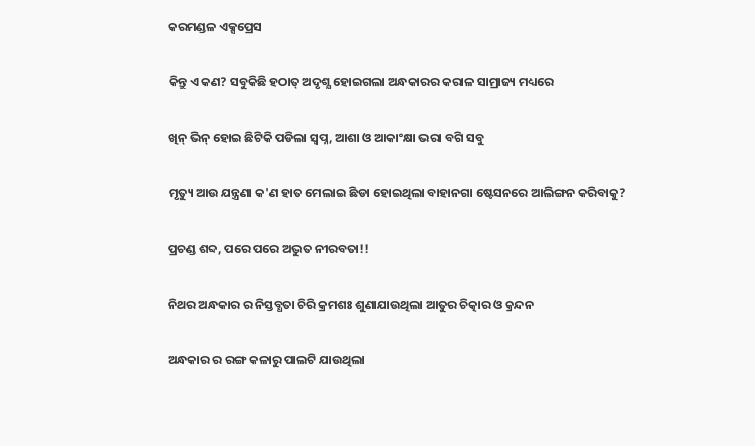କରମଣ୍ଡଳ ଏକ୍ସପ୍ରେସ

କିନ୍ତୁ ଏ କଣ? ସବୁକିଛି ହଠାତ୍ ଅଦୃଶ୍ଯ ହୋଇଗଲା ଅନ୍ଧକାରର କରାଳ ସାମ୍ରାଜ୍ୟ ମଧ୍ୟରେ

ଖିନ୍ ଭିନ୍ ହୋଇ ଛିଟିକି ପଡିଲା ସ୍ବପ୍ନ, ଆଶା ଓ ଆକାଂକ୍ଷା ଭରା ବଗି ସବୁ

ମୃତ୍ୟୁ ଆଉ ଯନ୍ତ୍ରଣା କ'ଣ ହାତ ମେଲାଇ ଛିଡା ହୋଇଥିଲା ବାହାନଗା ଷ୍ଟେସନରେ ଆଲିଙ୍ଗନ କରିବାକୁ?

ପ୍ରଚଣ୍ଡ ଶବ୍ଦ, ପରେ ପରେ ଅଦ୍ଭୁତ ନୀରବତା!!

ନିଥର ଅନ୍ଧକାର ର ନିସ୍ତବ୍ଧତା ଚିରି କ୍ରମଶଃ ଶୁଣାଯାଉଥିଲା ଆତୁର ଚିତ୍କାର ଓ କ୍ରନ୍ଦନ

ଅନ୍ଧକାର ର ରଙ୍ଗ କଳାରୁ ପାଲଟି ଯାଉଥିଲା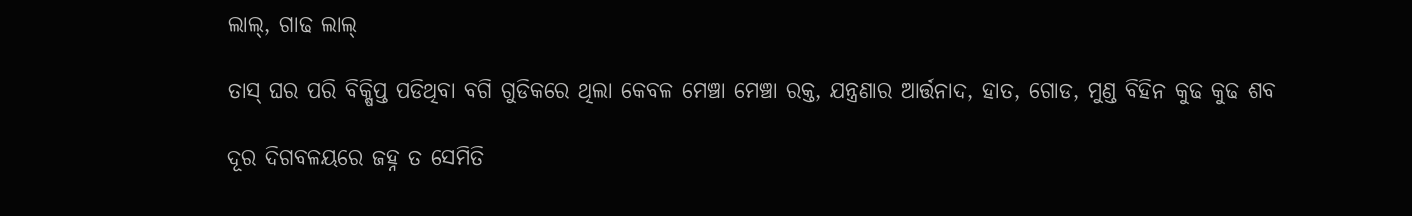ଲାଲ୍, ଗାଢ ଲାଲ୍

ତାସ୍ ଘର ପରି ବିକ୍ଷିପ୍ତ ପଡିଥିବା ବଗି ଗୁଡିକରେ ଥିଲା କେବଳ ମେଞ୍ଚା ମେଞ୍ଚା ରକ୍ତ, ଯନ୍ତ୍ରଣାର ଆର୍ତ୍ତନାଦ, ହାତ, ଗୋଡ, ମୁଣ୍ଡ ବିହିନ କୁଢ କୁଢ ଶବ

ଦୂର ଦିଗବଳୟରେ ଜହ୍ନ ତ ସେମିତି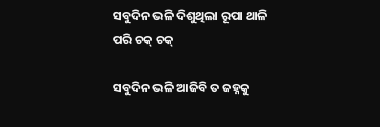ସବୁଦିନ ଭଳି ଦିଶୁଥିଲା ରୂପା ଥାଳି ପରି ଚକ୍ ଚକ୍

ସବୁଦିନ ଭଳି ଆଜିବି ତ ଜହ୍ନକୁ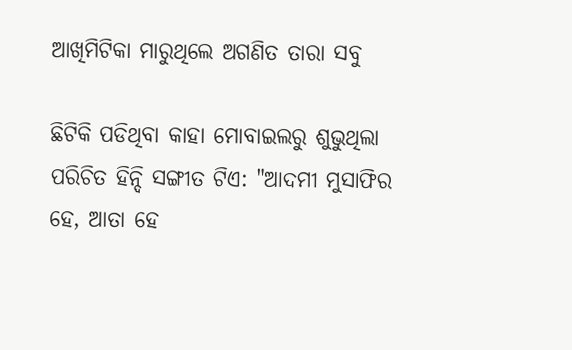ଆଖିମିଟିକା ମାରୁଥିଲେ ଅଗଣିତ ତାରା ସବୁ

ଛିଟିକି ପଡିଥିବା କାହା ମୋବାଇଲରୁ ଶୁଭୁଥିଲା ପରିଚିତ ହିନ୍ଦି ସଙ୍ଗୀତ ଟିଏ: "ଆଦମୀ ମୁସାଫିର ହେ, ଆତା ହେ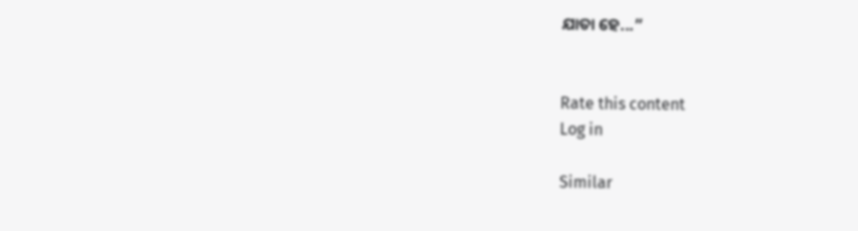ଯାତା ହେ...”


Rate this content
Log in

Similar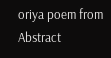oriya poem from Abstract